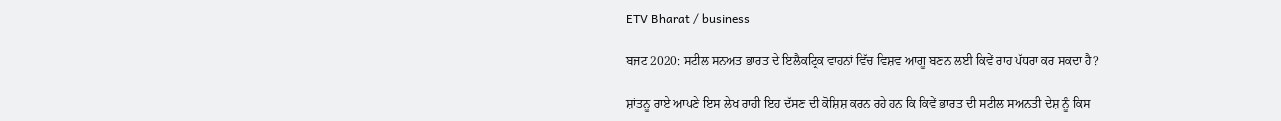ETV Bharat / business

ਬਜਟ 2020: ਸਟੀਲ ਸਨਅਤ ਭਾਰਤ ਦੇ ਇਲੈਕਟ੍ਰਿਕ ਵਾਹਨਾਂ ਵਿੱਚ ਵਿਸ਼ਵ ਆਗੂ ਬਣਨ ਲਈ ਕਿਵੇਂ ਰਾਹ ਪੱਧਰਾ ਕਰ ਸਕਦਾ ਹੈ?

ਸ਼ਾਂਤਨੂ ਰਾਏ ਆਪਣੇ ਇਸ ਲੇਖ ਰਾਹੀ ਇਹ ਦੱਸਣ ਦੀ ਕੋਸ਼ਿਸ਼ ਕਰਨ ਰਹੇ ਹਨ ਕਿ ਕਿਵੇਂ ਭਾਰਤ ਦੀ ਸਟੀਲ ਸਅਨਤੀ ਦੇਸ਼ ਨੂੰ ਕਿਸ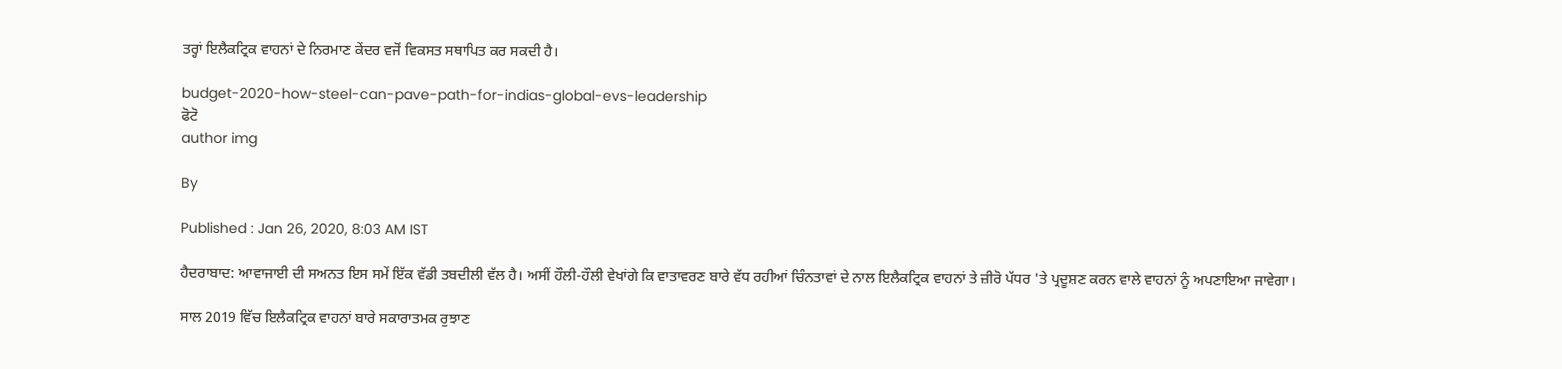ਤਰ੍ਹਾਂ ਇਲੈਕਟ੍ਰਿਕ ਵਾਹਨਾਂ ਦੇ ਨਿਰਮਾਣ ਕੇਂਦਰ ਵਜੋਂ ਵਿਕਸਤ ਸਥਾਪਿਤ ਕਰ ਸਕਦੀ ਹੈ।

budget-2020-how-steel-can-pave-path-for-indias-global-evs-leadership
ਫੋਟੋ
author img

By

Published : Jan 26, 2020, 8:03 AM IST

ਹੈਦਰਾਬਾਦ: ਆਵਾਜਾਈ ਦੀ ਸਅਨਤ ਇਸ ਸਮੇਂ ਇੱਕ ਵੱਡੀ ਤਬਦੀਲੀ ਵੱਲ ਹੈ। ਅਸੀਂ ਹੌਲੀ-ਹੌਲੀ ਵੇਖਾਂਗੇ ਕਿ ਵਾਤਾਵਰਣ ਬਾਰੇ ਵੱਧ ਰਹੀਆਂ ਚਿੰਨਤਾਵਾਂ ਦੇ ਨਾਲ ਇਲੈਕਟ੍ਰਿਕ ਵਾਹਨਾਂ ਤੇ ਜ਼ੀਰੋ ਪੱਧਰ 'ਤੇ ਪ੍ਰਦੂਸ਼ਣ ਕਰਨ ਵਾਲੇ ਵਾਹਨਾਂ ਨੂੰ ਅਪਣਾਇਆ ਜਾਵੇਗਾ।

ਸਾਲ 2019 ਵਿੱਚ ਇਲੈਕਟ੍ਰਿਕ ਵਾਹਨਾਂ ਬਾਰੇ ਸਕਾਰਾਤਮਕ ਰੁਝਾਣ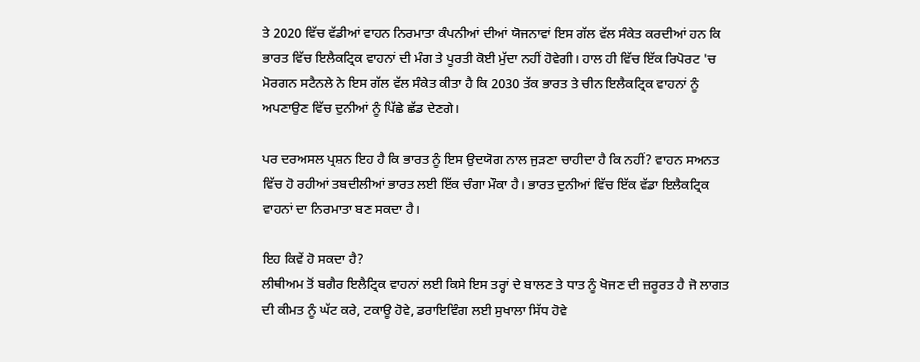ਤੇ 2020 ਵਿੱਚ ਵੱਡੀਆਂ ਵਾਹਨ ਨਿਰਮਾਤਾ ਕੰਪਨੀਆਂ ਦੀਆਂ ਯੋਜਨਾਵਾਂ ਇਸ ਗੱਲ ਵੱਲ ਸੰਕੇਤ ਕਰਦੀਆਂ ਹਨ ਕਿ ਭਾਰਤ ਵਿੱਚ ਇਲੈਕਟ੍ਰਿਕ ਵਾਹਨਾਂ ਦੀ ਮੰਗ ਤੇ ਪੂਰਤੀ ਕੋਈ ਮੁੱਦਾ ਨਹੀਂ ਹੋਵੇਗੀ। ਹਾਲ ਹੀ ਵਿੱਚ ਇੱਕ ਰਿਪੋਰਟ 'ਚ ਮੋਰਗਨ ਸਟੈਨਲੇ ਨੇ ਇਸ ਗੱਲ ਵੱਲ ਸੰਕੇਤ ਕੀਤਾ ਹੈ ਕਿ 2030 ਤੱਕ ਭਾਰਤ ਤੇ ਚੀਨ ਇਲੈਕਟ੍ਰਿਕ ਵਾਹਨਾਂ ਨੂੰ ਅਪਣਾਉਣ ਵਿੱਚ ਦੁਨੀਆਂ ਨੂੰ ਪਿੱਛੇ ਛੱਡ ਦੇਣਗੇ।

ਪਰ ਦਰਅਸਲ ਪ੍ਰਸ਼ਨ ਇਹ ਹੈ ਕਿ ਭਾਰਤ ਨੂੰ ਇਸ ਉਦਯੋਗ ਨਾਲ ਜੁੜਣਾ ਚਾਹੀਦਾ ਹੈ ਕਿ ਨਹੀਂ? ਵਾਹਨ ਸਅਨਤ ਵਿੱਚ ਹੋ ਰਹੀਆਂ ਤਬਦੀਲੀਆਂ ਭਾਰਤ ਲਈ ਇੱਕ ਚੰਗਾ ਮੌਕਾ ਹੈ। ਭਾਰਤ ਦੁਨੀਆਂ ਵਿੱਚ ਇੱਕ ਵੱਡਾ ਇਲੈਕਟ੍ਰਿਕ ਵਾਹਨਾਂ ਦਾ ਨਿਰਮਾਤਾ ਬਣ ਸਕਦਾ ਹੈ।

ਇਹ ਕਿਵੇਂ ਹੋ ਸਕਦਾ ਹੈ?
ਲੀਥੀਅਮ ਤੋਂ ਬਗੈਰ ਇਲੈਟ੍ਰਿਕ ਵਾਹਨਾਂ ਲਈ ਕਿਸੇ ਇਸ ਤਰ੍ਹਾਂ ਦੇ ਬਾਲਣ ਤੇ ਧਾਤ ਨੂੰ ਖੋਜਣ ਦੀ ਜ਼ਰੂਰਤ ਹੈ ਜੋ ਲਾਗਤ ਦੀ ਕੀਮਤ ਨੂੰ ਘੱਟ ਕਰੇ, ਟਕਾਊ ਹੋਵੇ, ਡਰਾਇਵਿੰਗ ਲਈ ਸੁਖਾਲਾ ਸਿੱਧ ਹੋਵੇ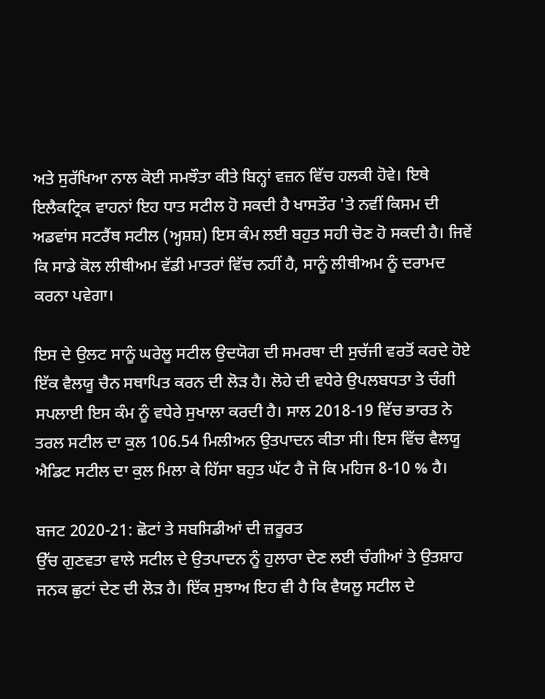ਅਤੇ ਸੁਰੱਖਿਆ ਨਾਲ ਕੋਈ ਸਮਝੌਤਾ ਕੀਤੇ ਬਿਨ੍ਹਾਂ ਵਜ਼ਨ ਵਿੱਚ ਹਲਕੀ ਹੋਵੇ। ਇਥੇ ਇਲੈਕਟ੍ਰਿਕ ਵਾਹਨਾਂ ਇਹ ਧਾਤ ਸਟੀਲ ਹੋ ਸਕਦੀ ਹੈ ਖਾਸਤੌਰ 'ਤੇ ਨਵੀਂ ਕਿਸਮ ਦੀ ਅਡਵਾਂਸ ਸਟਰੈਂਥ ਸਟੀਲ (ਅ੍ਹਸ਼ਸ਼) ਇਸ ਕੰਮ ਲਈ ਬਹੁਤ ਸਹੀ ਚੋਣ ਹੋ ਸਕਦੀ ਹੈ। ਜਿਵੇਂ ਕਿ ਸਾਡੇ ਕੋਲ ਲੀਥੀਅਮ ਵੱਡੀ ਮਾਤਰਾਂ ਵਿੱਚ ਨਹੀਂ ਹੈ, ਸਾਨੂੰ ਲੀਥੀਅਮ ਨੂੰ ਦਰਾਮਦ ਕਰਨਾ ਪਵੇਗਾ।

ਇਸ ਦੇ ਉਲਟ ਸਾਨੂੰ ਘਰੇਲੂ ਸਟੀਲ ਉਦਯੋਗ ਦੀ ਸਮਰਥਾ ਦੀ ਸੁਚੱਜੀ ਵਰਤੋਂ ਕਰਦੇ ਹੋਏ ਇੱਕ ਵੈਲਯੂ ਚੈਨ ਸਥਾਪਿਤ ਕਰਨ ਦੀ ਲੋੜ ਹੈ। ਲੋਹੇ ਦੀ ਵਧੇਰੇ ਉਪਲਬਧਤਾ ਤੇ ਚੰਗੀ ਸਪਲਾਈ ਇਸ ਕੰਮ ਨੂੰ ਵਧੇਰੇ ਸੁਖਾਲਾ ਕਰਦੀ ਹੈ। ਸਾਲ 2018-19 ਵਿੱਚ ਭਾਰਤ ਨੇ ਤਰਲ ਸਟੀਲ ਦਾ ਕੁਲ 106.54 ਮਿਲੀਅਨ ਉਤਪਾਦਨ ਕੀਤਾ ਸੀ। ਇਸ ਵਿੱਚ ਵੈਲਯੂ ਐਡਿਟ ਸਟੀਲ ਦਾ ਕੁਲ ਮਿਲਾ ਕੇ ਹਿੱਸਾ ਬਹੁਤ ਘੱਟ ਹੈ ਜੋ ਕਿ ਮਹਿਜ 8-10 % ਹੈ।

ਬਜਟ 2020-21: ਛੋਟਾਂ ਤੇ ਸਬਸਿਡੀਆਂ ਦੀ ਜ਼ਰੂਰਤ
ਉੱਚ ਗੁਣਵਤਾ ਵਾਲੇ ਸਟੀਲ ਦੇ ਉਤਪਾਦਨ ਨੂੰ ਹੁਲਾਰਾ ਦੇਣ ਲਈ ਚੰਗੀਆਂ ਤੇ ਉਤਸ਼ਾਹ ਜਨਕ ਛੁਟਾਂ ਦੇਣ ਦੀ ਲੋੜ ਹੈ। ਇੱਕ ਸੁਝਾਅ ਇਹ ਵੀ ਹੈ ਕਿ ਵੈਯਲੂ ਸਟੀਲ ਦੇ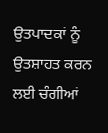ਉਤਪਾਦਕਾਂ ਨੂੰ ਉਤਸ਼ਾਹਤ ਕਰਨ ਲਈ ਚੰਗੀਆਂ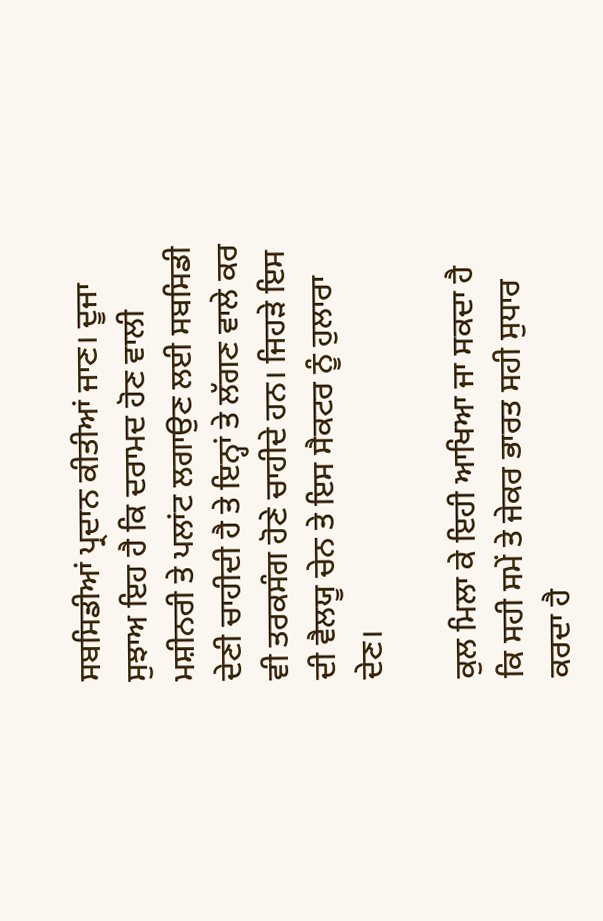ਸਬਸਿਡੀਆਂ ਪ੍ਰਦਾਨ ਕੀਤੀਆਂ ਜਾਣ। ਦੂਜਾ ਸੁਝਾਅ ਇਹ ਹੈ ਕਿ ਦਰਾਮਦ ਹੋਣ ਵਾਲੀ ਮਸ਼ੀਨਰੀ ਤੇ ਪਲਾਂਟ ਲਗਾਉਣ ਲਈ ਸਬਸਿਡੀ ਦੇਣੀ ਚਾਹੀਦੀ ਹੈ ਤੇ ਇਨ੍ਹਾਂ ਤੇ ਲੱਗਣ ਵਾਲੇ ਕਰ ਵੀ ਤਰਕਸੰਗ ਹੋਣੇ ਚਾਹੀਦੇ ਹਨ। ਜਿਹੜੇ ਇਸ ਦੀ ਵੈਲਯੂ ਚੇਨ ਤੇ ਇਸ ਸੈਕਟਰ ਨੂੰ ਹੁਲਾਰਾ ਦੇਣ।

ਕੁਲ ਮਿਲਾ ਕੇ ਇਹੀ ਆਖਿਆ ਜਾ ਸਕਦਾ ਹੈ ਕਿ ਸਹੀ ਸਮੇਂ ਤੇ ਜੇਕਰ ਭਾਰਤ ਸਹੀ ਸੁਧਾਰ ਕਰਦਾ ਹੈ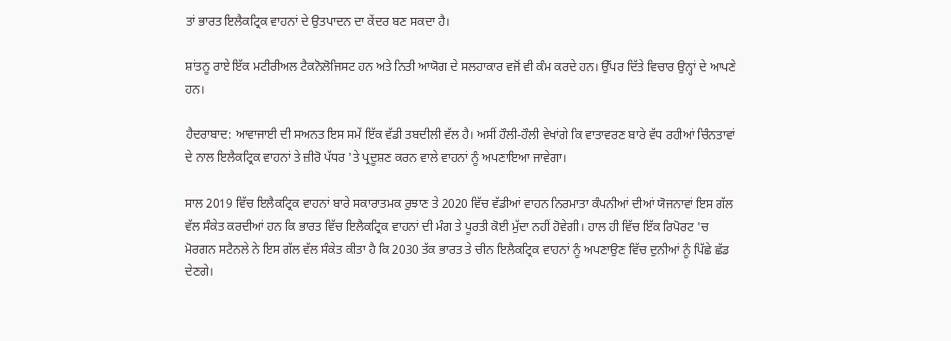ਤਾਂ ਭਾਰਤ ਇਲੈਕਟ੍ਰਿਕ ਵਾਹਨਾਂ ਦੇ ਉਤਪਾਦਨ ਦਾ ਕੇਂਦਰ ਬਣ ਸਕਦਾ ਹੈ।

ਸ਼ਾਂਤਨੂ ਰਾਏ ਇੱਕ ਮਟੀਰੀਅਲ ਟੈਕਨੋਲੋਜਿਸਟ ਹਨ ਅਤੇ ਨਿਤੀ ਆਯੋਗ ਦੇ ਸਲਹਾਕਾਰ ਵਜੋਂ ਵੀ ਕੰਮ ਕਰਦੇ ਹਨ। ਉੱਪਰ ਦਿੱਤੇ ਵਿਚਾਰ ਉਨ੍ਹਾਂ ਦੇ ਆਪਣੇ ਹਨ।

ਹੈਦਰਾਬਾਦ: ਆਵਾਜਾਈ ਦੀ ਸਅਨਤ ਇਸ ਸਮੇਂ ਇੱਕ ਵੱਡੀ ਤਬਦੀਲੀ ਵੱਲ ਹੈ। ਅਸੀਂ ਹੌਲੀ-ਹੌਲੀ ਵੇਖਾਂਗੇ ਕਿ ਵਾਤਾਵਰਣ ਬਾਰੇ ਵੱਧ ਰਹੀਆਂ ਚਿੰਨਤਾਵਾਂ ਦੇ ਨਾਲ ਇਲੈਕਟ੍ਰਿਕ ਵਾਹਨਾਂ ਤੇ ਜ਼ੀਰੋ ਪੱਧਰ 'ਤੇ ਪ੍ਰਦੂਸ਼ਣ ਕਰਨ ਵਾਲੇ ਵਾਹਨਾਂ ਨੂੰ ਅਪਣਾਇਆ ਜਾਵੇਗਾ।

ਸਾਲ 2019 ਵਿੱਚ ਇਲੈਕਟ੍ਰਿਕ ਵਾਹਨਾਂ ਬਾਰੇ ਸਕਾਰਾਤਮਕ ਰੁਝਾਣ ਤੇ 2020 ਵਿੱਚ ਵੱਡੀਆਂ ਵਾਹਨ ਨਿਰਮਾਤਾ ਕੰਪਨੀਆਂ ਦੀਆਂ ਯੋਜਨਾਵਾਂ ਇਸ ਗੱਲ ਵੱਲ ਸੰਕੇਤ ਕਰਦੀਆਂ ਹਨ ਕਿ ਭਾਰਤ ਵਿੱਚ ਇਲੈਕਟ੍ਰਿਕ ਵਾਹਨਾਂ ਦੀ ਮੰਗ ਤੇ ਪੂਰਤੀ ਕੋਈ ਮੁੱਦਾ ਨਹੀਂ ਹੋਵੇਗੀ। ਹਾਲ ਹੀ ਵਿੱਚ ਇੱਕ ਰਿਪੋਰਟ 'ਚ ਮੋਰਗਨ ਸਟੈਨਲੇ ਨੇ ਇਸ ਗੱਲ ਵੱਲ ਸੰਕੇਤ ਕੀਤਾ ਹੈ ਕਿ 2030 ਤੱਕ ਭਾਰਤ ਤੇ ਚੀਨ ਇਲੈਕਟ੍ਰਿਕ ਵਾਹਨਾਂ ਨੂੰ ਅਪਣਾਉਣ ਵਿੱਚ ਦੁਨੀਆਂ ਨੂੰ ਪਿੱਛੇ ਛੱਡ ਦੇਣਗੇ।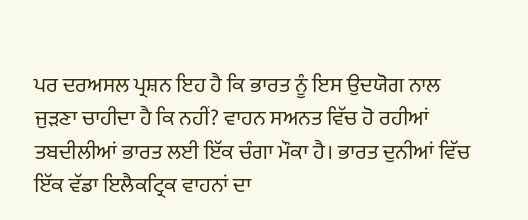ਪਰ ਦਰਅਸਲ ਪ੍ਰਸ਼ਨ ਇਹ ਹੈ ਕਿ ਭਾਰਤ ਨੂੰ ਇਸ ਉਦਯੋਗ ਨਾਲ ਜੁੜਣਾ ਚਾਹੀਦਾ ਹੈ ਕਿ ਨਹੀਂ? ਵਾਹਨ ਸਅਨਤ ਵਿੱਚ ਹੋ ਰਹੀਆਂ ਤਬਦੀਲੀਆਂ ਭਾਰਤ ਲਈ ਇੱਕ ਚੰਗਾ ਮੌਕਾ ਹੈ। ਭਾਰਤ ਦੁਨੀਆਂ ਵਿੱਚ ਇੱਕ ਵੱਡਾ ਇਲੈਕਟ੍ਰਿਕ ਵਾਹਨਾਂ ਦਾ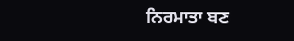ਨਿਰਮਾਤਾ ਬਣ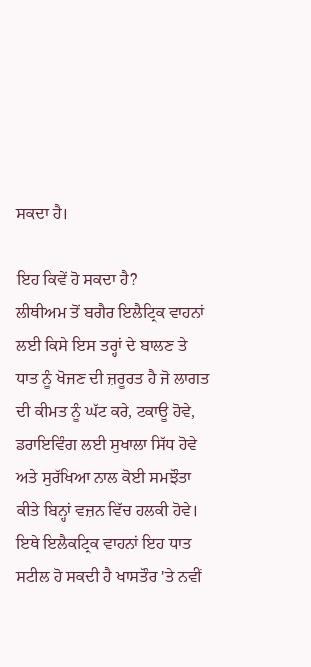ਸਕਦਾ ਹੈ।

ਇਹ ਕਿਵੇਂ ਹੋ ਸਕਦਾ ਹੈ?
ਲੀਥੀਅਮ ਤੋਂ ਬਗੈਰ ਇਲੈਟ੍ਰਿਕ ਵਾਹਨਾਂ ਲਈ ਕਿਸੇ ਇਸ ਤਰ੍ਹਾਂ ਦੇ ਬਾਲਣ ਤੇ ਧਾਤ ਨੂੰ ਖੋਜਣ ਦੀ ਜ਼ਰੂਰਤ ਹੈ ਜੋ ਲਾਗਤ ਦੀ ਕੀਮਤ ਨੂੰ ਘੱਟ ਕਰੇ, ਟਕਾਊ ਹੋਵੇ, ਡਰਾਇਵਿੰਗ ਲਈ ਸੁਖਾਲਾ ਸਿੱਧ ਹੋਵੇ ਅਤੇ ਸੁਰੱਖਿਆ ਨਾਲ ਕੋਈ ਸਮਝੌਤਾ ਕੀਤੇ ਬਿਨ੍ਹਾਂ ਵਜ਼ਨ ਵਿੱਚ ਹਲਕੀ ਹੋਵੇ। ਇਥੇ ਇਲੈਕਟ੍ਰਿਕ ਵਾਹਨਾਂ ਇਹ ਧਾਤ ਸਟੀਲ ਹੋ ਸਕਦੀ ਹੈ ਖਾਸਤੌਰ 'ਤੇ ਨਵੀਂ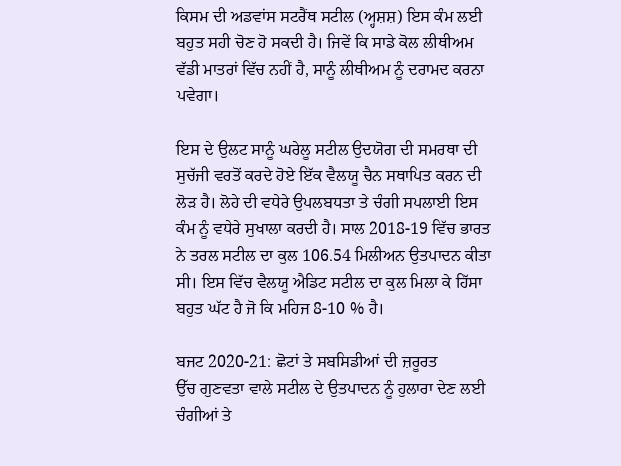ਕਿਸਮ ਦੀ ਅਡਵਾਂਸ ਸਟਰੈਂਥ ਸਟੀਲ (ਅ੍ਹਸ਼ਸ਼) ਇਸ ਕੰਮ ਲਈ ਬਹੁਤ ਸਹੀ ਚੋਣ ਹੋ ਸਕਦੀ ਹੈ। ਜਿਵੇਂ ਕਿ ਸਾਡੇ ਕੋਲ ਲੀਥੀਅਮ ਵੱਡੀ ਮਾਤਰਾਂ ਵਿੱਚ ਨਹੀਂ ਹੈ, ਸਾਨੂੰ ਲੀਥੀਅਮ ਨੂੰ ਦਰਾਮਦ ਕਰਨਾ ਪਵੇਗਾ।

ਇਸ ਦੇ ਉਲਟ ਸਾਨੂੰ ਘਰੇਲੂ ਸਟੀਲ ਉਦਯੋਗ ਦੀ ਸਮਰਥਾ ਦੀ ਸੁਚੱਜੀ ਵਰਤੋਂ ਕਰਦੇ ਹੋਏ ਇੱਕ ਵੈਲਯੂ ਚੈਨ ਸਥਾਪਿਤ ਕਰਨ ਦੀ ਲੋੜ ਹੈ। ਲੋਹੇ ਦੀ ਵਧੇਰੇ ਉਪਲਬਧਤਾ ਤੇ ਚੰਗੀ ਸਪਲਾਈ ਇਸ ਕੰਮ ਨੂੰ ਵਧੇਰੇ ਸੁਖਾਲਾ ਕਰਦੀ ਹੈ। ਸਾਲ 2018-19 ਵਿੱਚ ਭਾਰਤ ਨੇ ਤਰਲ ਸਟੀਲ ਦਾ ਕੁਲ 106.54 ਮਿਲੀਅਨ ਉਤਪਾਦਨ ਕੀਤਾ ਸੀ। ਇਸ ਵਿੱਚ ਵੈਲਯੂ ਐਡਿਟ ਸਟੀਲ ਦਾ ਕੁਲ ਮਿਲਾ ਕੇ ਹਿੱਸਾ ਬਹੁਤ ਘੱਟ ਹੈ ਜੋ ਕਿ ਮਹਿਜ 8-10 % ਹੈ।

ਬਜਟ 2020-21: ਛੋਟਾਂ ਤੇ ਸਬਸਿਡੀਆਂ ਦੀ ਜ਼ਰੂਰਤ
ਉੱਚ ਗੁਣਵਤਾ ਵਾਲੇ ਸਟੀਲ ਦੇ ਉਤਪਾਦਨ ਨੂੰ ਹੁਲਾਰਾ ਦੇਣ ਲਈ ਚੰਗੀਆਂ ਤੇ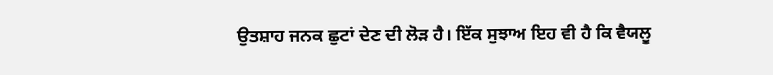ਉਤਸ਼ਾਹ ਜਨਕ ਛੁਟਾਂ ਦੇਣ ਦੀ ਲੋੜ ਹੈ। ਇੱਕ ਸੁਝਾਅ ਇਹ ਵੀ ਹੈ ਕਿ ਵੈਯਲੂ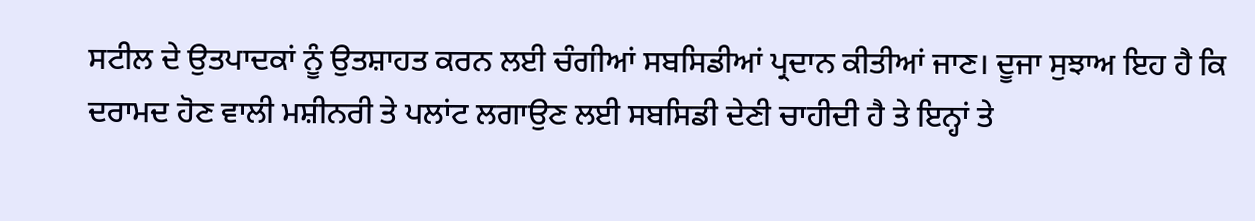ਸਟੀਲ ਦੇ ਉਤਪਾਦਕਾਂ ਨੂੰ ਉਤਸ਼ਾਹਤ ਕਰਨ ਲਈ ਚੰਗੀਆਂ ਸਬਸਿਡੀਆਂ ਪ੍ਰਦਾਨ ਕੀਤੀਆਂ ਜਾਣ। ਦੂਜਾ ਸੁਝਾਅ ਇਹ ਹੈ ਕਿ ਦਰਾਮਦ ਹੋਣ ਵਾਲੀ ਮਸ਼ੀਨਰੀ ਤੇ ਪਲਾਂਟ ਲਗਾਉਣ ਲਈ ਸਬਸਿਡੀ ਦੇਣੀ ਚਾਹੀਦੀ ਹੈ ਤੇ ਇਨ੍ਹਾਂ ਤੇ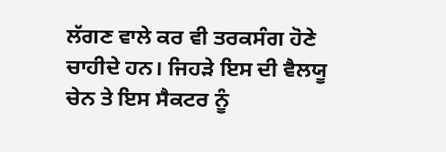ਲੱਗਣ ਵਾਲੇ ਕਰ ਵੀ ਤਰਕਸੰਗ ਹੋਣੇ ਚਾਹੀਦੇ ਹਨ। ਜਿਹੜੇ ਇਸ ਦੀ ਵੈਲਯੂ ਚੇਨ ਤੇ ਇਸ ਸੈਕਟਰ ਨੂੰ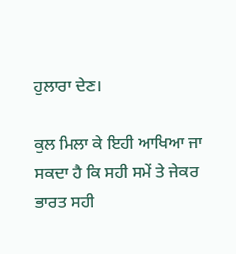ਹੁਲਾਰਾ ਦੇਣ।

ਕੁਲ ਮਿਲਾ ਕੇ ਇਹੀ ਆਖਿਆ ਜਾ ਸਕਦਾ ਹੈ ਕਿ ਸਹੀ ਸਮੇਂ ਤੇ ਜੇਕਰ ਭਾਰਤ ਸਹੀ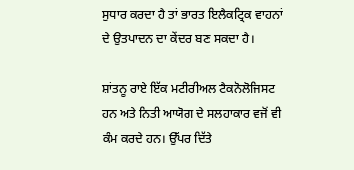ਸੁਧਾਰ ਕਰਦਾ ਹੈ ਤਾਂ ਭਾਰਤ ਇਲੈਕਟ੍ਰਿਕ ਵਾਹਨਾਂ ਦੇ ਉਤਪਾਦਨ ਦਾ ਕੇਂਦਰ ਬਣ ਸਕਦਾ ਹੈ।

ਸ਼ਾਂਤਨੂ ਰਾਏ ਇੱਕ ਮਟੀਰੀਅਲ ਟੈਕਨੋਲੋਜਿਸਟ ਹਨ ਅਤੇ ਨਿਤੀ ਆਯੋਗ ਦੇ ਸਲਹਾਕਾਰ ਵਜੋਂ ਵੀ ਕੰਮ ਕਰਦੇ ਹਨ। ਉੱਪਰ ਦਿੱਤੇ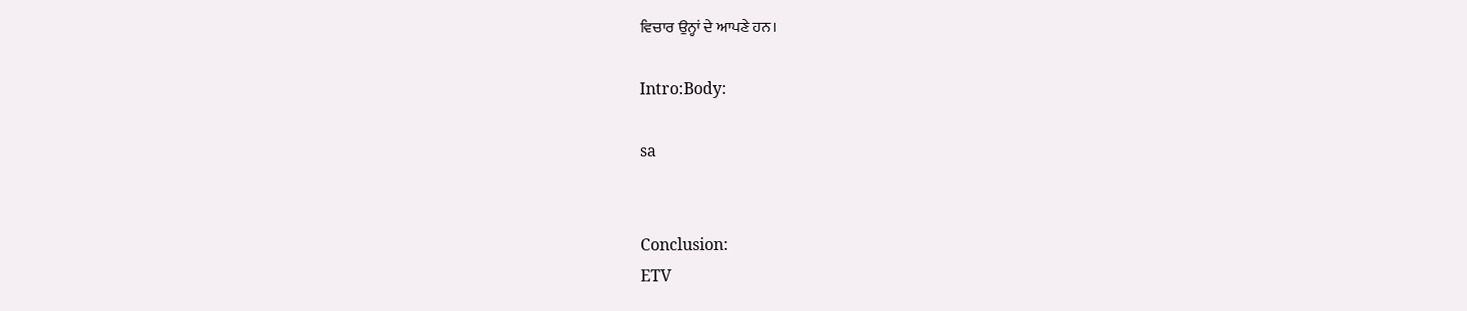ਵਿਚਾਰ ਉਨ੍ਹਾਂ ਦੇ ਆਪਣੇ ਹਨ।

Intro:Body:

sa


Conclusion:
ETV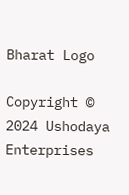Bharat Logo

Copyright © 2024 Ushodaya Enterprises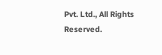Pvt. Ltd., All Rights Reserved.